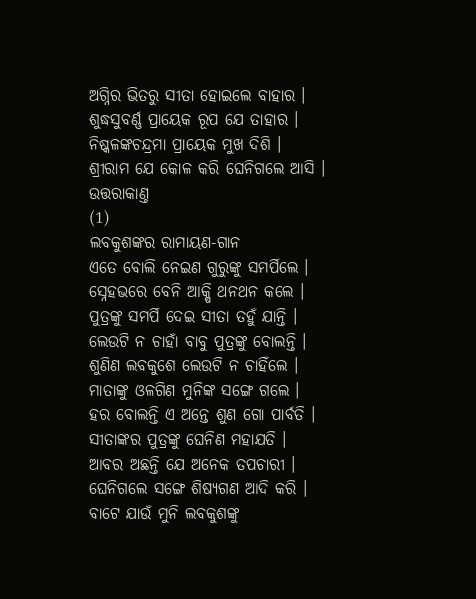ଅଗ୍ନିର ଭିତରୁ ସୀତା ହୋଇଲେ ବାହାର ।
ଶୁଦ୍ଧସୁବର୍ଣ୍ଣ ପ୍ରାୟେକ ରୂପ ଯେ ତାହାର ।
ନିଷ୍କଳଙ୍କଚନ୍ଦ୍ରମା ପ୍ରାୟେକ ମୁଖ ଦିଶି ।
ଶ୍ରୀରାମ ଯେ କୋଳ କରି ଘେନିଗଲେ ଆସି ।
ଉତ୍ତରାକାଣ୍ତ
(1)
ଲବକୁଶଙ୍କର ରାମାୟଣ-ଗାନ
ଏତେ ବୋଲି ନେଇଣ ଗୁରୁଙ୍କୁ ସମର୍ପିଲେ ।
ସ୍ନେହଭରେ ବେନି ଆକ୍ଷି ଥନଥନ କଲେ ।
ପୁତ୍ରଙ୍କୁ ସମର୍ପି ଦେଇ ସୀତା ତହୁଁ ଯାନ୍ତି ।
ଲେଉଟି ନ ଚାହାଁ ବାବୁ ପୁତ୍ରଙ୍କୁ ବୋଲନ୍ତି ।
ଶୁଣିଣ ଲବକୁଶେ ଲେଉଟି ନ ଚାହିଁଲେ ।
ମାତାଙ୍କୁ ଓଳଗିଣ ମୁନିଙ୍କ ସଙ୍ଗେ ଗଲେ ।
ହର ବୋଲନ୍ତି ଏ ଅନ୍ତେ ଶୁଣ ଗୋ ପାର୍ବତି ।
ସୀତାଙ୍କର ପୁତ୍ରଙ୍କୁ ଘେନିଣ ମହାଯତି ।
ଆବର ଅଛନ୍ତି ଯେ ଅନେକ ତପଚାରୀ ।
ଘେନିଗଲେ ସଙ୍ଗେ ଶିଷ୍ୟଗଣ ଆଦି କରି ।
ବାଟେ ଯାଉଁ ମୁନି ଲବକୁଶଙ୍କୁ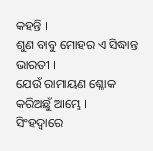କହନ୍ତି ।
ଶୁଣ ବାବୁ ମୋହର ଏ ସିଦ୍ଧାନ୍ତ ଭାରତୀ ।
ଯେଉଁ ରାମାୟଣ ଶ୍ଳୋକ କରିଅଛୁଁ ଆମ୍ଭେ ।
ସିଂହଦ୍ୱାରେ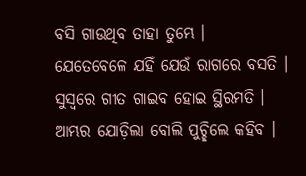ବସି ଗାଉଥିବ ତାହା ତୁମ୍ଭେ ।
ଯେତେବେଳେ ଯହିଁ ଯେଉଁ ରାଗରେ ବସତି ।
ସୁସ୍ୱରେ ଗୀତ ଗାଇବ ହୋଇ ସ୍ଥିରମତି ।
ଆମ୍ଭର ଯୋଡ଼ିଲା ବୋଲି ପୁଚ୍ଛିଲେ କହିବ ।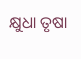କ୍ଷୁଧା ତୃଷା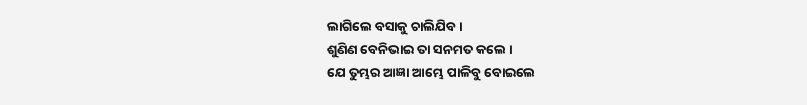ଲାଗିଲେ ବସାକୁ ଚାଲିଯିବ ।
ଶୁଣିଣ ବେନିଭାଇ ତା ସନମତ କଲେ ।
ଯେ ତୁମ୍ଭର ଆଜ୍ଞା ଆମ୍ଭେ ପାଳିବୁ ବୋଇଲେ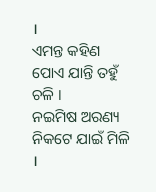।
ଏମନ୍ତ କହିଣ ପୋଏ ଯାନ୍ତି ତହୁଁ ଚଳି ।
ନଇମିଷ ଅରଣ୍ୟ ନିକଟେ ଯାଇଁ ମିଳି ।